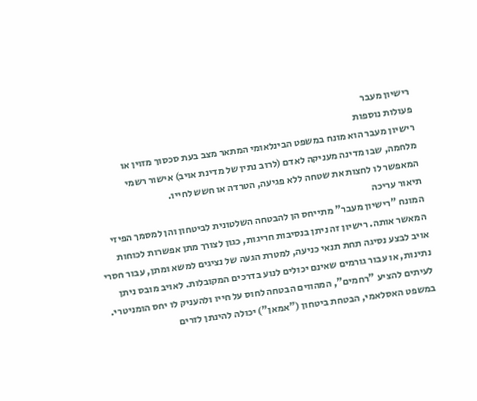רישיון מעבר
פעולות נוספות
רישיון מעבר הוא מונח במשפט הבינלאומי המתאר מצב בעת סכסוך מזוין או מלחמה, שבו מדינה מעניקה לאדם (לרוב נתין של מדינת אויב) אישור רשמי המאפשר לו לחצות את שטחה ללא פגיעה, הטרדה או חשש לחייו.
תיאור עריכה
המונח "רישיון מעבר" מתייחס הן להבטחה השלטונית לביטחון והן למסמך הפיזי המאשר אותה. רישיון זה ניתן בנסיבות חריגות, כגון לצורך מתן אפשרות לכוחות אויב לבצע נסיגה תחת תנאי כניעה, למטרת הגעה של נציגים למשא ומתן, עבור חסרי נתינות, או עבור גורמים שאינם יכולים לנוע בדרכים המקובלות. לאויב מובס ניתן לעיתים להציע "רחמים", המהווים הבטחה לחוס על חייו ולהעניק לו יחס הומניטרי.
במשפט האסלאמי, הבטחת ביטחון ("אמאן") יכולה להינתן לזרים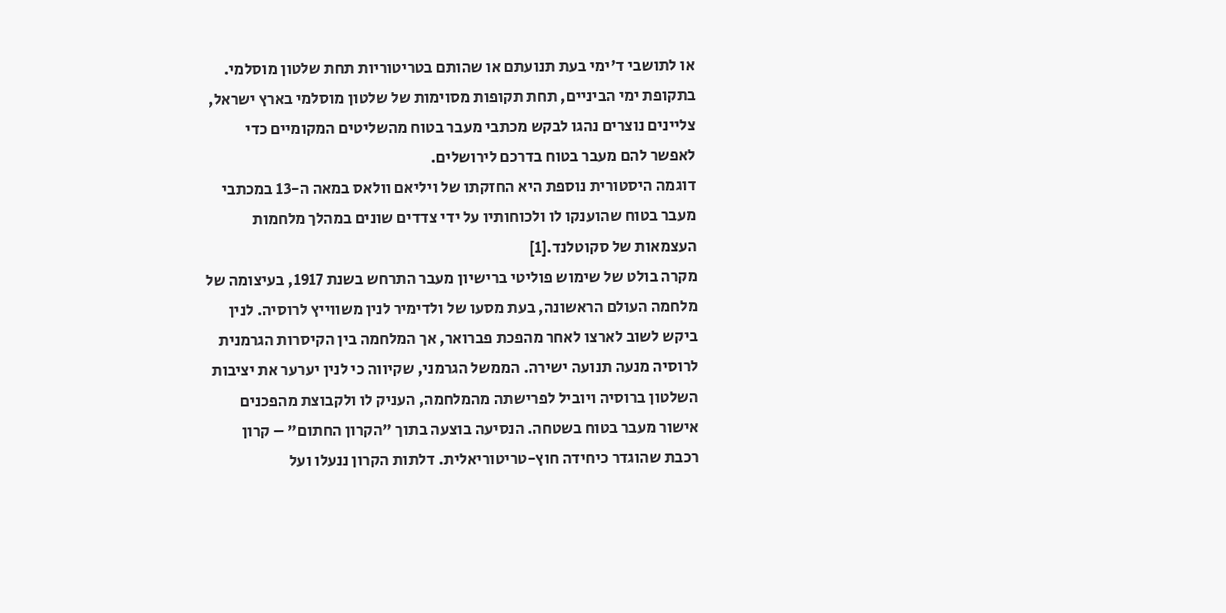או לתושבי ד'ימי בעת תנועתם או שהותם בטריטוריות תחת שלטון מוסלמי.
בתקופת ימי הביניים, תחת תקופות מסוימות של שלטון מוסלמי בארץ ישראל, צליינים נוצרים נהגו לבקש מכתבי מעבר בטוח מהשליטים המקומיים כדי לאפשר להם מעבר בטוח בדרכם לירושלים.
דוגמה היסטורית נוספת היא החזקתו של ויליאם וולאס במאה ה-13 במכתבי מעבר בטוח שהוענקו לו ולכוחותיו על ידי צדדים שונים במהלך מלחמות העצמאות של סקוטלנד.[1]
מקרה בולט של שימוש פוליטי ברישיון מעבר התרחש בשנת 1917, בעיצומה של מלחמה העולם הראשונה, בעת מסעו של ולדימיר לנין משווייץ לרוסיה. לנין ביקש לשוב לארצו לאחר מהפכת פברואר, אך המלחמה בין הקיסרות הגרמנית לרוסיה מנעה תנועה ישירה. הממשל הגרמני, שקיווה כי לנין יערער את יציבות השלטון ברוסיה ויוביל לפרישתה מהמלחמה, העניק לו ולקבוצת מהפכנים אישור מעבר בטוח בשטחה. הנסיעה בוצעה בתוך "הקרון החתום" – קרון רכבת שהוגדר כיחידה חוץ-טריטוריאלית. דלתות הקרון ננעלו ועל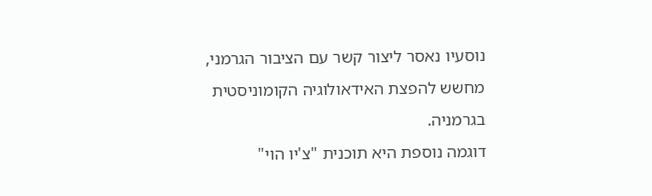נוסעיו נאסר ליצור קשר עם הציבור הגרמני, מחשש להפצת האידאולוגיה הקומוניסטית בגרמניה.
דוגמה נוספת היא תוכנית "צ'יו הוי"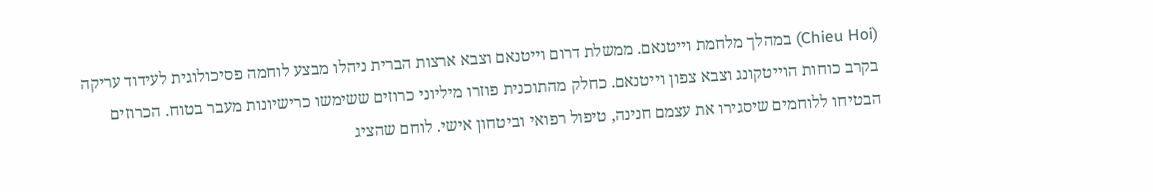(Chieu Hoi) במהלך מלחמת וייטנאם. ממשלת דרום וייטנאם וצבא ארצות הברית ניהלו מבצע לוחמה פסיכולוגית לעידוד עריקה בקרב כוחות הוייטקונג וצבא צפון וייטנאם. כחלק מהתוכנית פוזרו מיליוני כרוזים ששימשו כרישיונות מעבר בטוח. הכרוזים הבטיחו ללוחמים שיסגירו את עצמם חנינה, טיפול רפואי וביטחון אישי. לוחם שהציג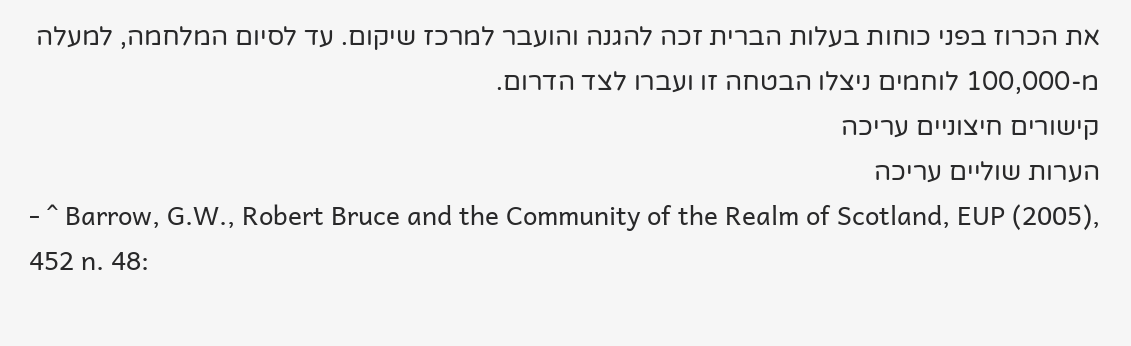את הכרוז בפני כוחות בעלות הברית זכה להגנה והועבר למרכז שיקום. עד לסיום המלחמה, למעלה מ-100,000 לוחמים ניצלו הבטחה זו ועברו לצד הדרום.
קישורים חיצוניים עריכה
הערות שוליים עריכה
- ^ Barrow, G.W., Robert Bruce and the Community of the Realm of Scotland, EUP (2005), 452 n. 48: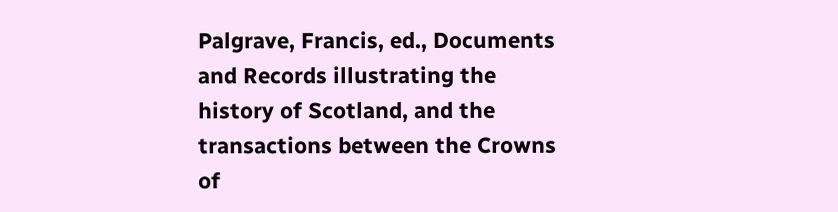Palgrave, Francis, ed., Documents and Records illustrating the history of Scotland, and the transactions between the Crowns of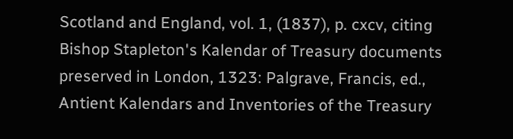Scotland and England, vol. 1, (1837), p. cxcv, citing Bishop Stapleton's Kalendar of Treasury documents preserved in London, 1323: Palgrave, Francis, ed., Antient Kalendars and Inventories of the Treasury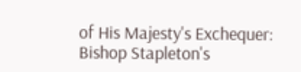of His Majesty's Exchequer: Bishop Stapleton's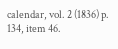calendar, vol. 2 (1836) p. 134, item 46.